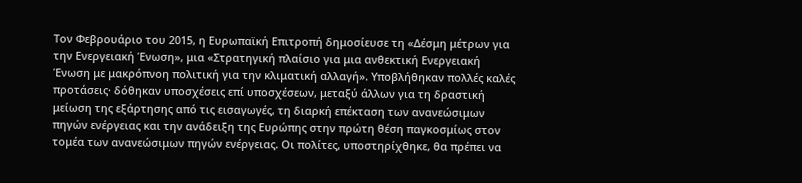Τον Φεβρουάριο του 2015, η Ευρωπαϊκή Επιτροπή δημοσίευσε τη «Δέσμη μέτρων για την Ενεργειακή Ένωση», μια «Στρατηγική πλαίσιο για μια ανθεκτική Ενεργειακή Ένωση με μακρόπνοη πολιτική για την κλιματική αλλαγή». Υποβλήθηκαν πολλές καλές προτάσεις· δόθηκαν υποσχέσεις επί υποσχέσεων, μεταξύ άλλων για τη δραστική μείωση της εξάρτησης από τις εισαγωγές, τη διαρκή επέκταση των ανανεώσιμων πηγών ενέργειας και την ανάδειξη της Ευρώπης στην πρώτη θέση παγκοσμίως στον τομέα των ανανεώσιμων πηγών ενέργειας. Οι πολίτες, υποστηρίχθηκε, θα πρέπει να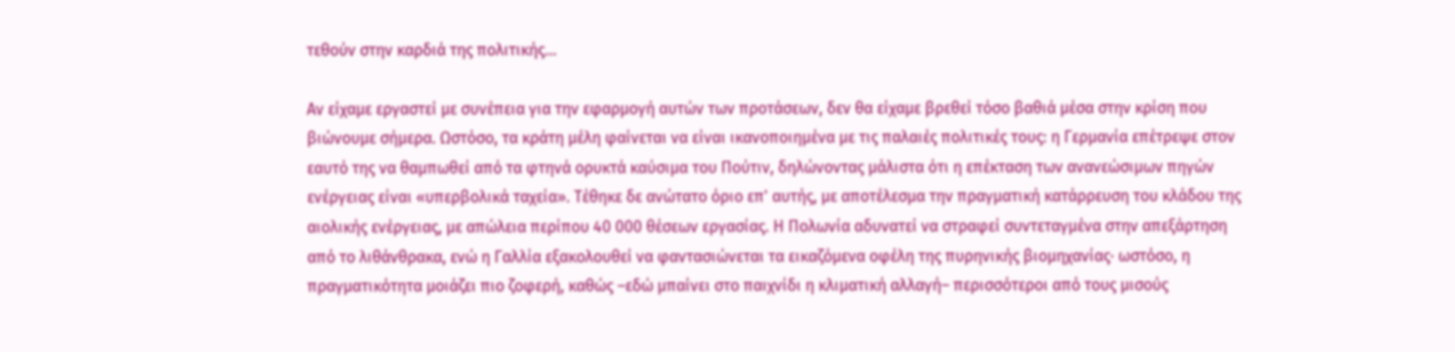τεθούν στην καρδιά της πολιτικής...

Αν είχαμε εργαστεί με συνέπεια για την εφαρμογή αυτών των προτάσεων, δεν θα είχαμε βρεθεί τόσο βαθιά μέσα στην κρίση που βιώνουμε σήμερα. Ωστόσο, τα κράτη μέλη φαίνεται να είναι ικανοποιημένα με τις παλαιές πολιτικές τους: η Γερμανία επέτρεψε στον εαυτό της να θαμπωθεί από τα φτηνά ορυκτά καύσιμα του Πούτιν, δηλώνοντας μάλιστα ότι η επέκταση των ανανεώσιμων πηγών ενέργειας είναι «υπερβολικά ταχεία». Τέθηκε δε ανώτατο όριο επ' αυτής, με αποτέλεσμα την πραγματική κατάρρευση του κλάδου της αιολικής ενέργειας, με απώλεια περίπου 40 000 θέσεων εργασίας. Η Πολωνία αδυνατεί να στραφεί συντεταγμένα στην απεξάρτηση από το λιθάνθρακα, ενώ η Γαλλία εξακολουθεί να φαντασιώνεται τα εικαζόμενα οφέλη της πυρηνικής βιομηχανίας· ωστόσο, η πραγματικότητα μοιάζει πιο ζοφερή, καθώς –εδώ μπαίνει στο παιχνίδι η κλιματική αλλαγή– περισσότεροι από τους μισούς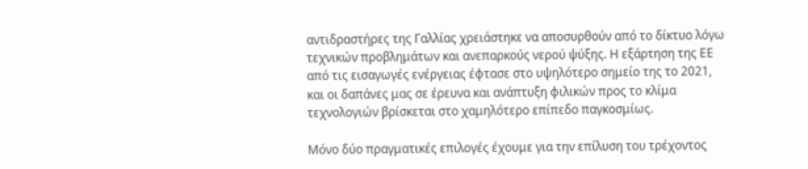αντιδραστήρες της Γαλλίας χρειάστηκε να αποσυρθούν από το δίκτυο λόγω τεχνικών προβλημάτων και ανεπαρκούς νερού ψύξης. Η εξάρτηση της ΕΕ από τις εισαγωγές ενέργειας έφτασε στο υψηλότερο σημείο της το 2021, και οι δαπάνες μας σε έρευνα και ανάπτυξη φιλικών προς το κλίμα τεχνολογιών βρίσκεται στο χαμηλότερο επίπεδο παγκοσμίως.

Μόνο δύο πραγματικές επιλογές έχουμε για την επίλυση του τρέχοντος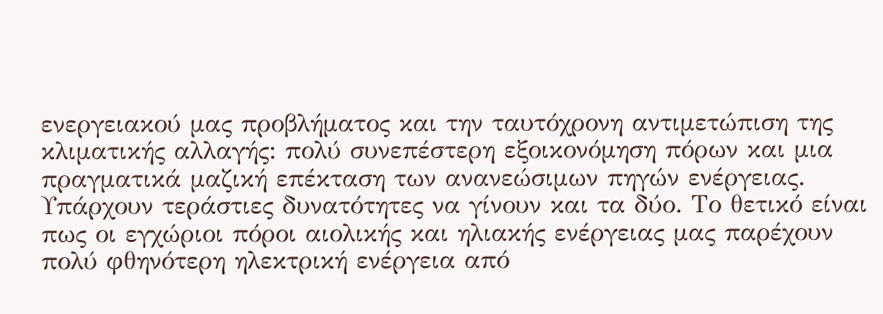ενεργειακού μας προβλήματος και την ταυτόχρονη αντιμετώπιση της κλιματικής αλλαγής: πολύ συνεπέστερη εξοικονόμηση πόρων και μια πραγματικά μαζική επέκταση των ανανεώσιμων πηγών ενέργειας. Υπάρχουν τεράστιες δυνατότητες να γίνουν και τα δύο. Το θετικό είναι πως οι εγχώριοι πόροι αιολικής και ηλιακής ενέργειας μας παρέχουν πολύ φθηνότερη ηλεκτρική ενέργεια από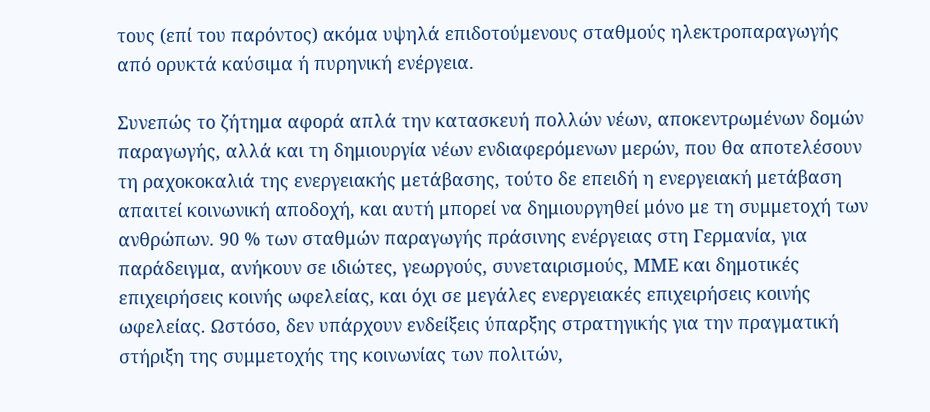τους (επί του παρόντος) ακόμα υψηλά επιδοτούμενους σταθμούς ηλεκτροπαραγωγής από ορυκτά καύσιμα ή πυρηνική ενέργεια.

Συνεπώς το ζήτημα αφορά απλά την κατασκευή πολλών νέων, αποκεντρωμένων δομών παραγωγής, αλλά και τη δημιουργία νέων ενδιαφερόμενων μερών, που θα αποτελέσουν τη ραχοκοκαλιά της ενεργειακής μετάβασης, τούτο δε επειδή η ενεργειακή μετάβαση απαιτεί κοινωνική αποδοχή, και αυτή μπορεί να δημιουργηθεί μόνο με τη συμμετοχή των ανθρώπων. 90 % των σταθμών παραγωγής πράσινης ενέργειας στη Γερμανία, για παράδειγμα, ανήκουν σε ιδιώτες, γεωργούς, συνεταιρισμούς, ΜΜΕ και δημοτικές επιχειρήσεις κοινής ωφελείας, και όχι σε μεγάλες ενεργειακές επιχειρήσεις κοινής ωφελείας. Ωστόσο, δεν υπάρχουν ενδείξεις ύπαρξης στρατηγικής για την πραγματική στήριξη της συμμετοχής της κοινωνίας των πολιτών,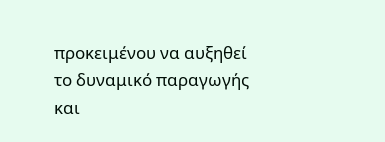προκειμένου να αυξηθεί το δυναμικό παραγωγής και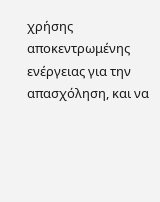χρήσης αποκεντρωμένης ενέργειας για την απασχόληση, και να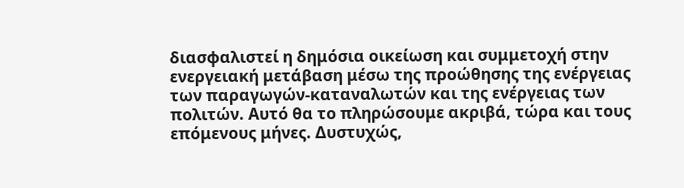διασφαλιστεί η δημόσια οικείωση και συμμετοχή στην ενεργειακή μετάβαση μέσω της προώθησης της ενέργειας των παραγωγών-καταναλωτών και της ενέργειας των πολιτών. Αυτό θα το πληρώσουμε ακριβά, τώρα και τους επόμενους μήνες. Δυστυχώς,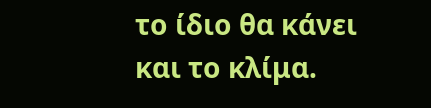το ίδιο θα κάνει και το κλίμα.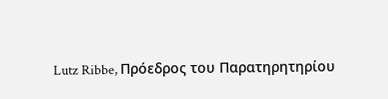Lutz Ribbe, Πρόεδρος του Παρατηρητηρίου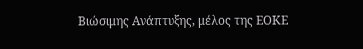Βιώσιμης Ανάπτυξης, μέλος της ΕΟΚΕ